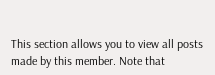This section allows you to view all posts made by this member. Note that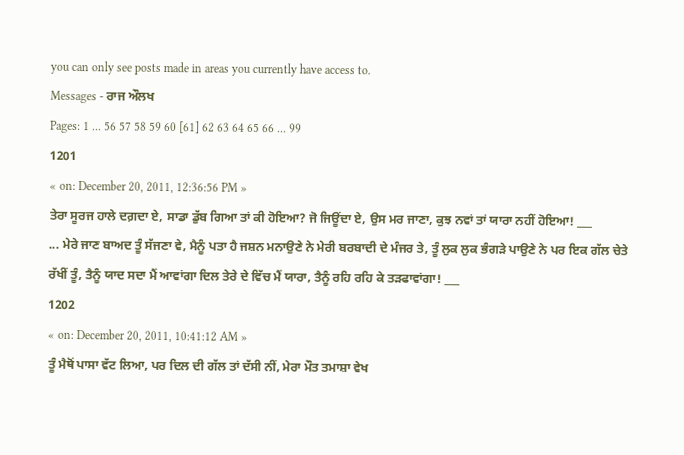you can only see posts made in areas you currently have access to.
Messages - ਰਾਜ ਔਲਖ
Pages: 1 ... 56 57 58 59 60 [61] 62 63 64 65 66 ... 99
1201
« on: December 20, 2011, 12:36:56 PM »
ਤੇਰਾ ਸੂਰਜ ਹਾਲੇ ਦਗ਼ਦਾ ਏ, ਸਾਡਾ ਡੁੱਬ ਗਿਆ ਤਾਂ ਕੀ ਹੋਇਆ? ਜੋ ਜਿਊਂਦਾ ਏ, ਉਸ ਮਰ ਜਾਣਾ, ਕੁਝ ਨਵਾਂ ਤਾਂ ਯਾਰਾ ਨਹੀਂ ਹੋਇਆ! ___
... ਮੇਰੇ ਜਾਣ ਬਾਅਦ ਤੂੰ ਸੱਜਣਾ ਵੇ, ਮੈਨੂੰ ਪਤਾ ਹੈ ਜਸ਼ਨ ਮਨਾਉਣੇ ਨੇ ਮੇਰੀ ਬਰਬਾਦੀ ਦੇ ਮੰਜਰ ਤੇ, ਤੂੰ ਲੁਕ ਲੁਕ ਭੰਗੜੇ ਪਾਉਣੇ ਨੇ ਪਰ ਇਕ ਗੱਲ ਚੇਤੇ ਰੱਖੀਂ ਤੂੰ, ਤੈਨੂੰ ਯਾਦ ਸਦਾ ਮੈਂ ਆਵਾਂਗਾ ਦਿਲ ਤੇਰੇ ਦੇ ਵਿੱਚ ਮੈਂ ਯਾਰਾ, ਤੈਨੂੰ ਰਹਿ ਰਹਿ ਕੇ ਤੜਫਾਵਾਂਗਾ! ___
1202
« on: December 20, 2011, 10:41:12 AM »
ਤੂੰ ਮੈਥੋਂ ਪਾਸਾ ਵੱਟ ਲਿਆ, ਪਰ ਦਿਲ ਦੀ ਗੱਲ ਤਾਂ ਦੱਸੀ ਨੀਂ, ਮੇਰਾ ਮੌਤ ਤਮਾਸ਼ਾ ਵੇਖ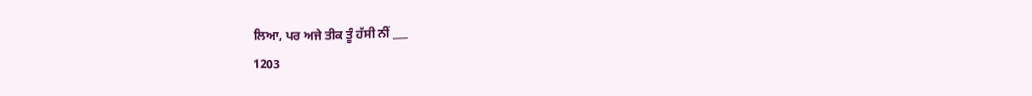ਲਿਆ, ਪਰ ਅਜੇ ਤੀਕ ਤੂੰ ਹੱਸੀ ਨੀਂ ___
1203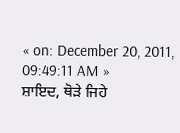« on: December 20, 2011, 09:49:11 AM »
ਸ਼ਾਇਦ, ਥੋੜੇ ਜਿਹੇ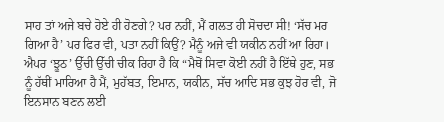ਸਾਹ ਤਾਂ ਅਜੇ ਬਚੇ ਹੋਏ ਹੀ ਹੋਣਗੇ? ਪਰ ਨਹੀਂ, ਮੈਂ ਗਲਤ ਹੀ ਸੋਚਦਾ ਸੀ! ‘ਸੱਚ ਮਰ ਗਿਆ ਹੈ’ ਪਰ ਫਿਰ ਵੀ, ਪਤਾ ਨਹੀਂ ਕਿਉਂ? ਮੈਨੂੰ ਅਜੇ ਵੀ ਯਕੀਨ ਨਹੀਂ ਆ ਰਿਹਾ। ਐਪਰ ‘ਝੂਠ’ ਉੱਚੀ ਉੱਚੀ ਚੀਕ ਰਿਹਾ ਹੈ ਕਿ “ਮੈਥੋਂ ਸਿਵਾ ਕੋਈ ਨਹੀਂ ਹੈ ਇੱਥੇ ਹੁਣ, ਸਭ ਨੂੰ ਹੱਥੀਂ ਮਾਰਿਆ ਹੈ ਮੈਂ, ਮੁਹੱਬਤ, ਇਮਾਨ, ਯਕੀਨ, ਸੱਚ ਆਦਿ ਸਭ ਕੁਝ ਹੋਰ ਵੀ, ਜੋ ਇਨਸਾਨ ਬਣਨ ਲਈ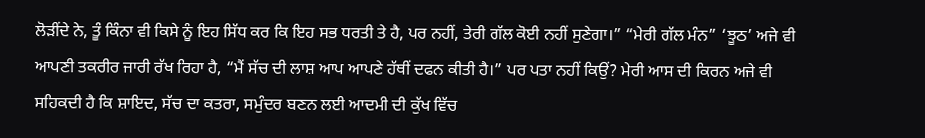ਲੋੜੀਂਦੇ ਨੇ, ਤੂੰ ਕਿੰਨਾ ਵੀ ਕਿਸੇ ਨੂੰ ਇਹ ਸਿੱਧ ਕਰ ਕਿ ਇਹ ਸਭ ਧਰਤੀ ਤੇ ਹੈ, ਪਰ ਨਹੀਂ, ਤੇਰੀ ਗੱਲ ਕੋਈ ਨਹੀਂ ਸੁਣੇਗਾ।” “ਮੇਰੀ ਗੱਲ ਮੰਨ” ‘ਝੂਠ’ ਅਜੇ ਵੀ ਆਪਣੀ ਤਕਰੀਰ ਜਾਰੀ ਰੱਖ ਰਿਹਾ ਹੈ, “ਮੈਂ ਸੱਚ ਦੀ ਲਾਸ਼ ਆਪ ਆਪਣੇ ਹੱਥੀਂ ਦਫਨ ਕੀਤੀ ਹੈ।” ਪਰ ਪਤਾ ਨਹੀਂ ਕਿਉਂ? ਮੇਰੀ ਆਸ ਦੀ ਕਿਰਨ ਅਜੇ ਵੀ ਸਹਿਕਦੀ ਹੈ ਕਿ ਸ਼ਾਇਦ, ਸੱਚ ਦਾ ਕਤਰਾ, ਸਮੁੰਦਰ ਬਣਨ ਲਈ ਆਦਮੀ ਦੀ ਕੁੱਖ ਵਿੱਚ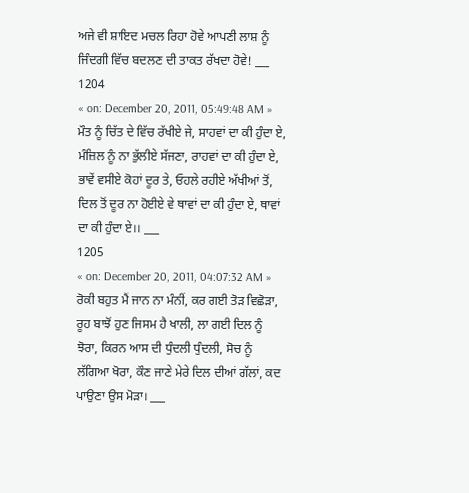ਅਜੇ ਵੀ ਸ਼ਾਇਦ ਮਚਲ ਰਿਹਾ ਹੋਵੇ ਆਪਣੀ ਲਾਸ਼ ਨੂੰ ਜਿੰਦਗੀ ਵਿੱਚ ਬਦਲਣ ਦੀ ਤਾਕਤ ਰੱਖਦਾ ਹੋਵੇ! ___
1204
« on: December 20, 2011, 05:49:48 AM »
ਮੌਤ ਨੂੰ ਚਿੱਤ ਦੇ ਵਿੱਚ ਰੱਖੀਏ ਜੇ, ਸਾਹਵਾਂ ਦਾ ਕੀ ਹੁੰਦਾ ਏ, ਮੰਜ਼ਿਲ ਨੂੰ ਨਾ ਭੁੱਲੀਏ ਸੱਜਣਾ, ਰਾਹਵਾਂ ਦਾ ਕੀ ਹੁੰਦਾ ਏ, ਭਾਵੇਂ ਵਸੀਏ ਕੋਹਾਂ ਦੂਰ ਤੇ, ਓਹਲੇ ਰਹੀਏ ਅੱਖੀਆਂ ਤੋਂ, ਦਿਲ ਤੋਂ ਦੂਰ ਨਾ ਹੋਈਏ ਵੇ ਥਾਵਾਂ ਦਾ ਕੀ ਹੁੰਦਾ ਏ, ਥਾਵਾਂ ਦਾ ਕੀ ਹੁੰਦਾ ਏ।। ___
1205
« on: December 20, 2011, 04:07:32 AM »
ਰੋਕੀ ਬਹੁਤ ਮੈਂ ਜਾਨ ਨਾ ਮੰਨੀਂ, ਕਰ ਗਈ ਤੋੜ ਵਿਛੋੜਾ, ਰੂਹ ਬਾਝੋਂ ਹੁਣ ਜਿਸਮ ਹੈ ਖਾਲੀ, ਲਾ ਗਈ ਦਿਲ ਨੂੰ ਝੋਰਾ, ਕਿਰਨ ਆਸ ਦੀ ਧੁੰਦਲੀ ਧੁੰਦਲੀ, ਸੋਚ ਨੂੰ ਲੱਗਿਆ ਖੋਰਾ, ਕੌਣ ਜਾਣੇ ਮੇਰੇ ਦਿਲ ਦੀਆਂ ਗੱਲਾਂ, ਕਦ ਪਾਉਣਾ ਉਸ ਮੋੜਾ। ___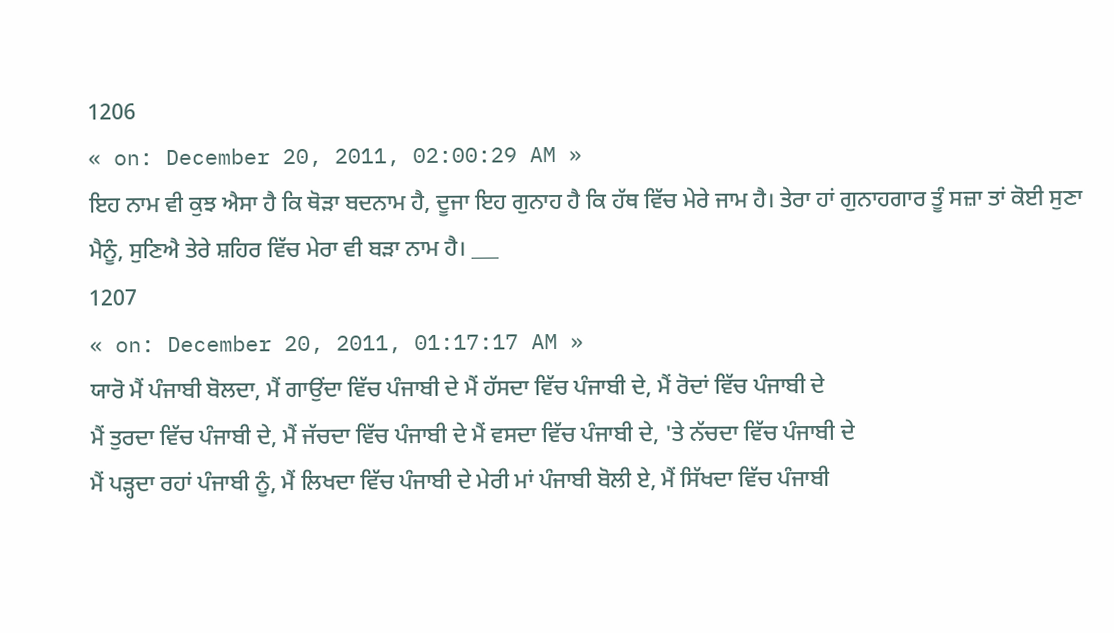1206
« on: December 20, 2011, 02:00:29 AM »
ਇਹ ਨਾਮ ਵੀ ਕੁਝ ਐਸਾ ਹੈ ਕਿ ਥੋੜਾ ਬਦਨਾਮ ਹੈ, ਦੂਜਾ ਇਹ ਗੁਨਾਹ ਹੈ ਕਿ ਹੱਥ ਵਿੱਚ ਮੇਰੇ ਜਾਮ ਹੈ। ਤੇਰਾ ਹਾਂ ਗੁਨਾਹਗਾਰ ਤੂੰ ਸਜ਼ਾ ਤਾਂ ਕੋਈ ਸੁਣਾ ਮੈਨੂੰ, ਸੁਣਿਐ ਤੇਰੇ ਸ਼ਹਿਰ ਵਿੱਚ ਮੇਰਾ ਵੀ ਬੜਾ ਨਾਮ ਹੈ। ___
1207
« on: December 20, 2011, 01:17:17 AM »
ਯਾਰੋ ਮੈਂ ਪੰਜਾਬੀ ਬੋਲਦਾ, ਮੈਂ ਗਾਉਂਦਾ ਵਿੱਚ ਪੰਜਾਬੀ ਦੇ ਮੈਂ ਹੱਸਦਾ ਵਿੱਚ ਪੰਜਾਬੀ ਦੇ, ਮੈਂ ਰੋਦਾਂ ਵਿੱਚ ਪੰਜਾਬੀ ਦੇ
ਮੈਂ ਤੁਰਦਾ ਵਿੱਚ ਪੰਜਾਬੀ ਦੇ, ਮੈਂ ਜੱਚਦਾ ਵਿੱਚ ਪੰਜਾਬੀ ਦੇ ਮੈਂ ਵਸਦਾ ਵਿੱਚ ਪੰਜਾਬੀ ਦੇ, 'ਤੇ ਨੱਚਦਾ ਵਿੱਚ ਪੰਜਾਬੀ ਦੇ
ਮੈਂ ਪੜ੍ਹਦਾ ਰਹਾਂ ਪੰਜਾਬੀ ਨੂੰ, ਮੈਂ ਲਿਖਦਾ ਵਿੱਚ ਪੰਜਾਬੀ ਦੇ ਮੇਰੀ ਮਾਂ ਪੰਜਾਬੀ ਬੋਲੀ ਏ, ਮੈਂ ਸਿੱਖਦਾ ਵਿੱਚ ਪੰਜਾਬੀ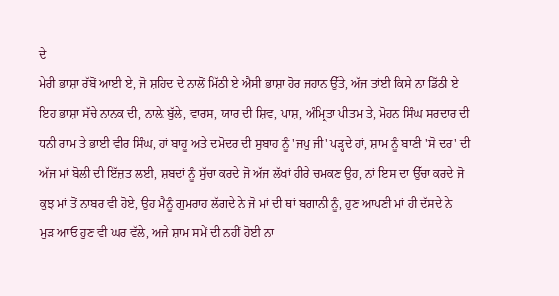ਦੇ
ਮੇਰੀ ਭਾਸ਼ਾ ਰੱਬੋਂ ਆਈ ਏ, ਜੋ ਸ਼ਹਿਦ ਦੇ ਨਾਲੋਂ ਮਿੱਠੀ ਏ ਐਸੀ ਭਾਸ਼ਾ ਹੋਰ ਜਹਾਨ ਉੱਤੇ, ਅੱਜ ਤਾਂਈ ਕਿਸੇ ਨਾ ਡਿੱਠੀ ਏ
ਇਹ ਭਾਸ਼ਾ ਸੱਚੇ ਨਾਨਕ ਦੀ, ਨਾਲ਼ੇ ਬੁੱਲੇ, ਵਾਰਸ, ਯਾਰ ਦੀ ਸ਼ਿਵ, ਪਾਸ਼, ਅੰਮ੍ਰਿਤਾ ਪੀਤਮ ਤੇ, ਮੋਹਨ ਸਿੰਘ ਸਰਦਾਰ ਦੀ
ਧਨੀ ਰਾਮ ਤੇ ਭਾਈ ਵੀਰ ਸਿੰਘ, ਹਾਂ ਬਾਹੂ ਅਤੇ ਦਮੋਦਰ ਦੀ ਸੁਬਾਹ ਨੂੰ 'ਜਪੁ ਜੀ' ਪੜ੍ਹਦੇ ਹਾਂ, ਸ਼ਾਮ ਨੂੰ ਬਾਣੀ 'ਸੋ ਦਰ' ਦੀ
ਅੱਜ ਮਾਂ ਬੋਲੀ ਦੀ ਇੱਜ਼ਤ ਲਈ, ਸ਼ਬਦਾਂ ਨੂੰ ਸੁੱਚਾ ਕਰਦੇ ਜੋ ਅੱਜ ਲੱਖਾਂ ਹੀਰੇ ਚਮਕਣ ਉਹ, ਨਾਂ ਇਸ ਦਾ ਉੱਚਾ ਕਰਦੇ ਜੋ
ਕੁਝ ਮਾਂ ਤੋਂ ਨਾਬਰ ਵੀ ਹੋਏ, ਉਹ ਮੈਨੂੰ ਗੁਮਰਾਹ ਲੱਗਦੇ ਨੇ ਜੋ ਮਾਂ ਦੀ ਥਾਂ ਬਗਾਨੀ ਨੂੰ, ਹੁਣ ਆਪਣੀ ਮਾਂ ਹੀ ਦੱਸਦੇ ਨੇ
ਮੁੜ ਆਓ ਹੁਣ ਵੀ ਘਰ ਵੱਲੇ, ਅਜੇ ਸ਼ਾਮ ਸਮੇਂ ਦੀ ਨਹੀਂ ਹੋਈ ਨਾ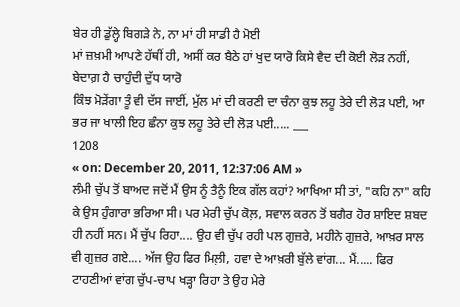ਬੇਰ ਹੀ ਡੁੱਲ੍ਹੇ ਬਿਗੜੇ ਨੇ, ਨਾ ਮਾਂ ਹੀ ਸਾਡੀ ਹੈ ਮੋਈ
ਮਾਂ ਜ਼ਖ਼ਮੀ ਆਪਣੇ ਹੱਥੀਂ ਹੀ, ਅਸੀਂ ਕਰ ਬੈਠੇ ਹਾਂ ਖੁਦ ਯਾਰੋ ਕਿਸੇ ਵੈਦ ਦੀ ਕੋਈ ਲੋੜ ਨਹੀਂ, ਬੇਦਾਗ਼ ਹੈ ਚਾਹੁੰਦੀ ਦੁੱਧ ਯਾਰੋ
ਕਿੰਝ ਮੋੜੇਂਗਾ ਤੂੰ ਵੀ ਦੱਸ ਜਾਈਂ, ਮੁੱਲ ਮਾਂ ਦੀ ਕਰਣੀ ਦਾ ਚੰਨਾ ਕੁਝ ਲਹੂ ਤੇਰੇ ਦੀ ਲੋੜ ਪਈ, ਆ ਭਰ ਜਾ ਖਾਲੀ ਇਹ ਛੰਨਾ ਕੁਝ ਲਹੂ ਤੇਰੇ ਦੀ ਲੋੜ ਪਈ..... ___
1208
« on: December 20, 2011, 12:37:06 AM »
ਲੰਮੀ ਚੁੱਪ ਤੋਂ ਬਾਅਦ ਜਦੋਂ ਮੈਂ ਉਸ ਨੂੰ ਤੈਨੂੰ ਇਕ ਗੱਲ ਕਹਾਂ? ਆਖਿਆ ਸੀ ਤਾਂ, "ਕਹਿ ਨਾ" ਕਹਿ ਕੇ ਉਸ ਹੁੰਗਾਰਾ ਭਰਿਆ ਸੀ। ਪਰ ਮੇਰੀ ਚੁੱਪ ਕੋਲ਼, ਸਵਾਲ ਕਰਨ ਤੋਂ ਬਗੈਰ ਹੋਰ ਸ਼ਾਇਦ ਸ਼ਬਦ ਹੀ ਨਹੀਂ ਸਨ। ਮੈਂ ਚੁੱਪ ਰਿਹਾ.... ਉਹ ਵੀ ਚੁੱਪ ਰਹੀ ਪਲ ਗੁਜ਼ਰੇ, ਮਹੀਨੇ ਗੁਜ਼ਰੇ, ਆਖ਼ਰ ਸਾਲ ਵੀ ਗੁਜ਼ਰ ਗਏ.... ਅੱਜ ਉਹ ਫਿਰ ਮਿਲ਼ੀ, ਹਵਾ ਦੇ ਆਖ਼ਰੀ ਬੁੱਲੇ ਵਾਂਗ... ਮੈਂ..... ਫਿਰ ਟਾਹਣੀਆਂ ਵਾਂਗ ਚੁੱਪ-ਚਾਪ ਖੜ੍ਹਾ ਰਿਹਾ ਤੇ ਉਹ ਮੇਰੇ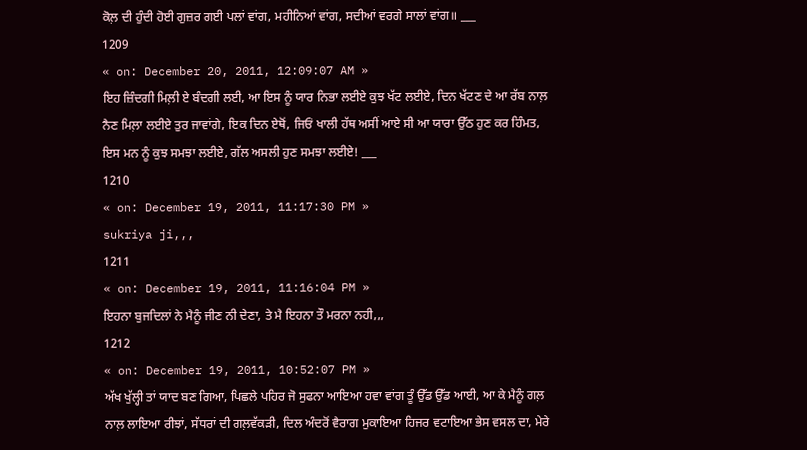ਕੋਲ਼ ਦੀ ਹੁੰਦੀ ਹੋਈ ਗੁਜ਼ਰ ਗਈ ਪਲਾਂ ਵਾਂਗ, ਮਹੀਨਿਆਂ ਵਾਂਗ, ਸਦੀਆਂ ਵਰਗੇ ਸਾਲਾਂ ਵਾਂਗ॥ ___
1209
« on: December 20, 2011, 12:09:07 AM »
ਇਹ ਜ਼ਿੰਦਗੀ ਮਿਲ਼ੀ ਏ ਬੰਦਗੀ ਲਈ, ਆ ਇਸ ਨੂੰ ਯਾਰ ਨਿਭਾ ਲਈਏ ਕੁਝ ਖੱਟ ਲਈਏ, ਦਿਨ ਖੱਟਣ ਦੇ ਆ ਰੱਬ ਨਾਲ਼ ਨੈਣ ਮਿਲ਼ਾ ਲਈਏ ਤੁਰ ਜਾਵਾਂਗੇ, ਇਕ ਦਿਨ ਏਥੋਂ, ਜਿਓਂ ਖਾਲੀ ਹੱਥ ਅਸੀਂ ਆਏ ਸੀ ਆ ਯਾਰਾ ਉੱਠ ਹੁਣ ਕਰ ਹਿੰਮਤ, ਇਸ ਮਨ ਨੂੰ ਕੁਝ ਸਮਝਾ ਲਈਏ, ਗੱਲ ਅਸਲੀ ਹੁਣ ਸਮਝਾ ਲਈਏ! ___
1210
« on: December 19, 2011, 11:17:30 PM »
sukriya ji,,,
1211
« on: December 19, 2011, 11:16:04 PM »
ਇਹਨਾ ਬੁਜਦਿਲਾਂ ਨੇ ਮੈਨੂੰ ਜੀਣ ਨੀ ਦੇਣਾ, ਤੇ ਮੈ ਇਹਨਾ ਤੌ ਮਰਨਾ ਨਹੀ,,,
1212
« on: December 19, 2011, 10:52:07 PM »
ਅੱਖ ਖੁੱਲ੍ਹੀ ਤਾਂ ਯਾਦ ਬਣ ਗਿਆ, ਪਿਛਲੇ ਪਹਿਰ ਜੋ ਸੁਫਨਾ ਆਇਆ ਹਵਾ ਵਾਂਗ ਤੂੰ ਉੱਡ ਉੱਡ ਆਈ, ਆ ਕੇ ਮੈਨੂੰ ਗਲ਼ ਨਾਲ਼ ਲਾਇਆ ਰੀਝਾਂ, ਸੱਧਰਾਂ ਦੀ ਗਲ਼ਵੱਕੜੀ, ਦਿਲ ਅੰਦਰੋਂ ਵੈਰਾਗ ਮੁਕਾਇਆ ਹਿਜਰ ਵਟਾਇਆ ਭੇਸ ਵਸਲ ਦਾ, ਮੇਰੇ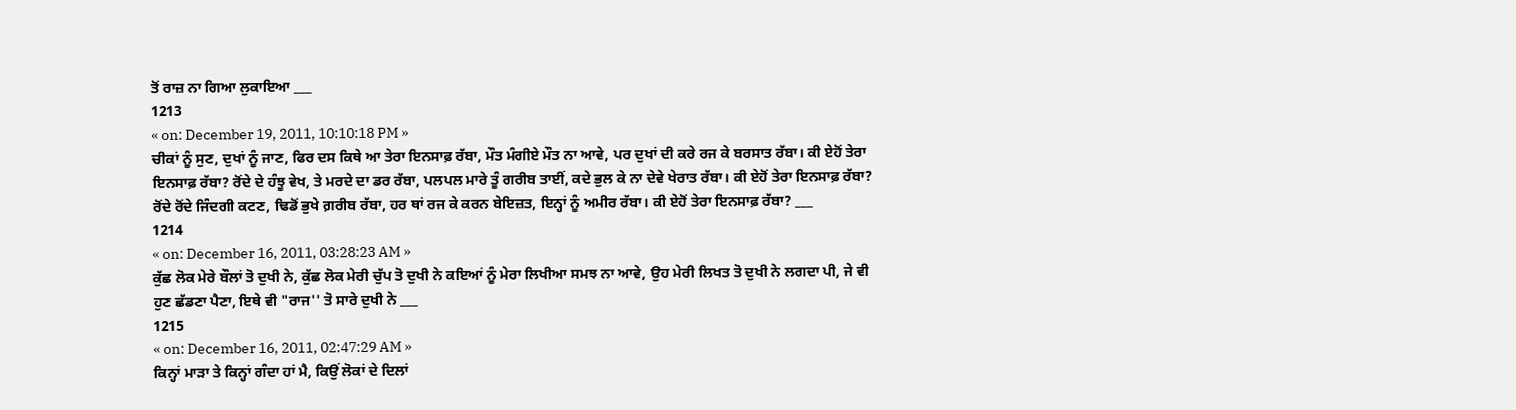ਤੋਂ ਰਾਜ਼ ਨਾ ਗਿਆ ਲੁਕਾਇਆ ___
1213
« on: December 19, 2011, 10:10:18 PM »
ਚੀਕਾਂ ਨੂੰ ਸੁਣ, ਦੁਖਾਂ ਨੂੰ ਜਾਣ, ਫਿਰ ਦਸ ਕਿਥੇ ਆ ਤੇਰਾ ਇਨਸਾਫ਼ ਰੱਬਾ, ਮੌਤ ਮੰਗੀਏ ਮੌਤ ਨਾ ਆਵੇ, ਪਰ ਦੁਖਾਂ ਦੀ ਕਰੇ ਰਜ ਕੇ ਬਰਸਾਤ ਰੱਬਾ। ਕੀ ਏਹੋਂ ਤੇਰਾ ਇਨਸਾਫ਼ ਰੱਬਾ? ਰੋਂਦੇ ਦੇ ਹੰਝੂ ਵੇਖ, ਤੇ ਮਰਦੇ ਦਾ ਡਰ ਰੱਬਾ, ਪਲਪਲ ਮਾਰੇ ਤੂੰ ਗਰੀਬ ਤਾਈਂ, ਕਦੇ ਭੁਲ ਕੇ ਨਾ ਦੇਵੇ ਖੇਰਾਤ ਰੱਬਾ। ਕੀ ਏਹੋਂ ਤੇਰਾ ਇਨਸਾਫ਼ ਰੱਬਾ? ਰੋਂਦੇ ਰੋਂਦੇ ਜਿੰਦਗੀ ਕਟਣ, ਢਿਡੋਂ ਭੁਖੇ ਗ਼ਰੀਬ ਰੱਬਾ, ਹਰ ਥਾਂ ਰਜ ਕੇ ਕਰਨ ਬੇਇਜ਼ਤ, ਇਨ੍ਹਾਂ ਨੂੰ ਅਮੀਰ ਰੱਬਾ। ਕੀ ਏਹੋਂ ਤੇਰਾ ਇਨਸਾਫ਼ ਰੱਬਾ? ___
1214
« on: December 16, 2011, 03:28:23 AM »
ਕੁੱਛ ਲੋਕ ਮੇਰੇ ਬੌਲਾਂ ਤੋ ਦੁਖੀ ਨੇ, ਕੁੱਛ ਲੋਕ ਮੇਰੀ ਚੁੱਪ ਤੋ ਦੁਖੀ ਨੇ ਕਇਆਂ ਨੂੰ ਮੇਰਾ ਲਿਖੀਆ ਸਮਝ ਨਾ ਆਵੇ, ਉਹ ਮੇਰੀ ਲਿਖਤ ਤੋ ਦੁਖੀ ਨੇ ਲਗਦਾ ਪੀ, ਜੇ ਵੀ ਹੁਣ ਛੱਡਣਾ ਪੈਣਾ, ਇਥੇ ਵੀ "ਰਾਜ'' ਤੋ ਸਾਰੇ ਦੁਖੀ ਨੇ ___
1215
« on: December 16, 2011, 02:47:29 AM »
ਕਿਨ੍ਹਾਂ ਮਾੜਾ ਤੇ ਕਿਨ੍ਹਾਂ ਗੰਦਾ ਹਾਂ ਮੈ, ਕਿਉਂ ਲੋਕਾਂ ਦੇ ਦਿਲਾਂ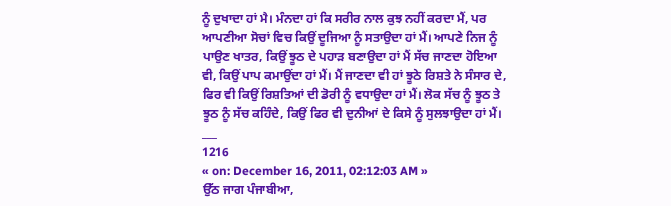ਨੂੰ ਦੁਖਾਦਾ ਹਾਂ ਮੈ। ਮੰਨਦਾ ਹਾਂ ਕਿ ਸਰੀਰ ਨਾਲ ਕੁਝ ਨਹੀਂ ਕਰਦਾ ਮੈਂ, ਪਰ ਆਪਣੀਆ ਸੋਚਾਂ ਵਿਚ ਕਿਉਂ ਦੂਜਿਆ ਨੂੰ ਸਤਾਉਦਾ ਹਾਂ ਮੈਂ। ਆਪਣੇ ਨਿਜ ਨੂੰ ਪਾਉਣ ਖਾਤਰ, ਕਿਉਂ ਝੂਠ ਦੇ ਪਹਾੜ ਬਣਾਉਦਾ ਹਾਂ ਮੈਂ ਸੱਚ ਜਾਣਦਾ ਹੋਇਆ ਵੀ, ਕਿਉਂ ਪਾਪ ਕਮਾਉਂਦਾ ਹਾਂ ਮੈਂ। ਮੈਂ ਜਾਣਦਾ ਵੀ ਹਾਂ ਝੂਠੇ ਰਿਸ਼ਤੇ ਨੇ ਸੰਸਾਰ ਦੇ, ਫਿਰ ਵੀ ਕਿਉਂ ਰਿਸ਼ਤਿਆਂ ਦੀ ਡੋਰੀ ਨੂੰ ਵਧਾਉਦਾ ਹਾਂ ਮੈਂ। ਲੋਕ ਸੱਚ ਨੂੰ ਝੂਠ ਤੇ ਝੂਠ ਨੂੰ ਸੱਚ ਕਹਿੰਦੇ, ਕਿਉਂ ਫਿਰ ਵੀ ਦੁਨੀਆਂ ਦੇ ਕਿਸੇ ਨੂੰ ਸੁਲਝਾਉਦਾ ਹਾਂ ਮੈਂ। ___
1216
« on: December 16, 2011, 02:12:03 AM »
ਉੱਠ ਜਾਗ ਪੰਜਾਬੀਆ,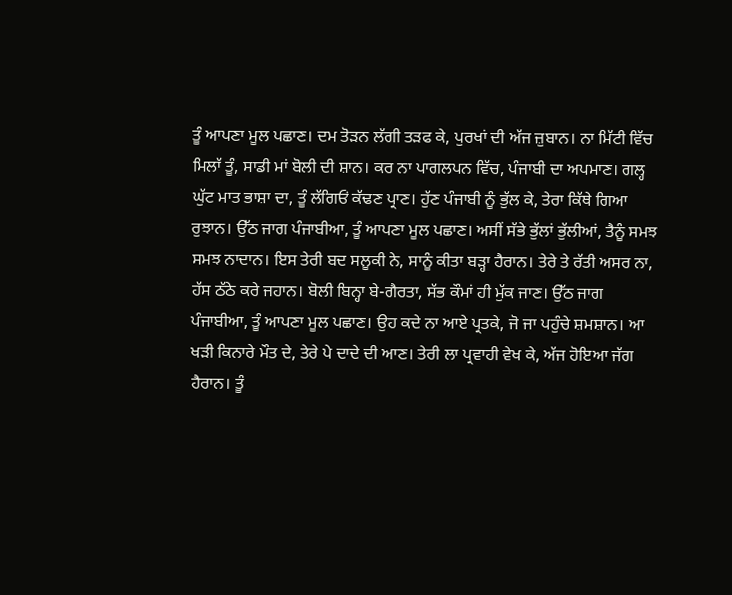ਤੂੰ ਆਪਣਾ ਮੂਲ ਪਛਾਣ। ਦਮ ਤੋੜਨ ਲੱਗੀ ਤੜਫ ਕੇ, ਪੁਰਖਾਂ ਦੀ ਅੱਜ ਜ਼ੁਬਾਨ। ਨਾ ਮਿੱਟੀ ਵਿੱਚ ਮਿਲਾੱ ਤੂੰ, ਸਾਡੀ ਮਾਂ ਬੋਲੀ ਦੀ ਸ਼ਾਨ। ਕਰ ਨਾ ਪਾਗਲਪਨ ਵਿੱਚ, ਪੰਜਾਬੀ ਦਾ ਅਪਮਾਣ। ਗਲ੍ਹ ਘੁੱਟ ਮਾਤ ਭਾਸ਼ਾ ਦਾ, ਤੂੰ ਲੱਗਿਓਂ ਕੱਢਣ ਪ੍ਰਾਣ। ਹੁੱਣ ਪੰਜਾਬੀ ਨੂੰ ਭੁੱਲ ਕੇ, ਤੇਰਾ ਕਿੱਥੇ ਗਿਆ ਰੁਝਾਨ। ਉੱਠ ਜਾਗ ਪੰਜਾਬੀਆ, ਤੂੰ ਆਪਣਾ ਮੂਲ ਪਛਾਣ। ਅਸੀਂ ਸੱਭੇ ਭੁੱਲਾਂ ਭੁੱਲੀਆਂ, ਤੈਨੂੰ ਸਮਝ ਸਮਝ ਨਾਦਾਨ। ਇਸ ਤੇਰੀ ਬਦ ਸਲੂਕੀ ਨੇ, ਸਾਨੂੰ ਕੀਤਾ ਬੜ੍ਹਾ ਹੈਰਾਨ। ਤੇਰੇ ਤੇ ਰੱਤੀ ਅਸਰ ਨਾ, ਹੱਸ ਠੱਠੇ ਕਰੇ ਜਹਾਨ। ਬੋਲੀ ਬਿਨ੍ਹਾ ਬੇ-ਗੈਰਤਾ, ਸੱਭ ਕੌਮਾਂ ਹੀ ਮੁੱਕ ਜਾਣ। ਉੱਠ ਜਾਗ ਪੰਜਾਬੀਆ, ਤੂੰ ਆਪਣਾ ਮੂਲ ਪਛਾਣ। ਉਹ ਕਦੇ ਨਾ ਆਏ ਪ੍ਰਤਕੇ, ਜੋ ਜਾ ਪਹੁੰਚੇ ਸ਼ਮਸ਼ਾਨ। ਆ ਖੜੀ ਕਿਨਾਰੇ ਮੌਤ ਦੇ, ਤੇਰੇ ਪੇ ਦਾਦੇ ਦੀ ਆਣ। ਤੇਰੀ ਲਾ ਪ੍ਰਵਾਹੀ ਵੇਖ ਕੇ, ਅੱਜ ਹੋਇਆ ਜੱਗ ਹੈਰਾਨ। ਤੂੰ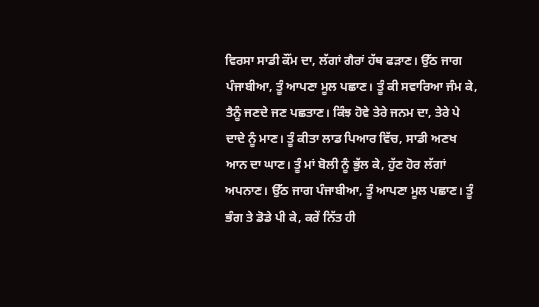ਵਿਰਸਾ ਸਾਡੀ ਕੌਂਮ ਦਾ, ਲੱਗਾਂ ਗੈਰਾਂ ਹੱਥ ਫੜਾਣ। ਉੱਠ ਜਾਗ ਪੰਜਾਬੀਆ, ਤੂੰ ਆਪਣਾ ਮੂਲ ਪਛਾਣ। ਤੂੰ ਕੀ ਸਵਾਰਿਆ ਜੰਮ ਕੇ, ਤੈਨੂੰ ਜਣਦੇ ਜਣ ਪਛਤਾਣ। ਕਿੰਝ ਹੋਵੇ ਤੇਰੇ ਜਨਮ ਦਾ, ਤੇਰੇ ਪੇ ਦਾਦੇ ਨੂੰ ਮਾਣ। ਤੂੰ ਕੀਤਾ ਲਾਡ ਪਿਆਰ ਵਿੱਚ, ਸਾਡੀ ਅਣਖ ਆਨ ਦਾ ਘਾਣ। ਤੂੰ ਮਾਂ ਬੋਲੀ ਨੂੰ ਭੁੱਲ ਕੇ, ਹੁੱਣ ਹੋਰ ਲੱਗਾਂ ਅਪਨਾਣ। ਉੱਠ ਜਾਗ ਪੰਜਾਬੀਆ, ਤੂੰ ਆਪਣਾ ਮੂਲ ਪਛਾਣ। ਤੂੰ ਭੰਗ ਤੇ ਡੋਡੇ ਪੀ ਕੇ, ਕਰੇਂ ਨਿੱਤ ਹੀ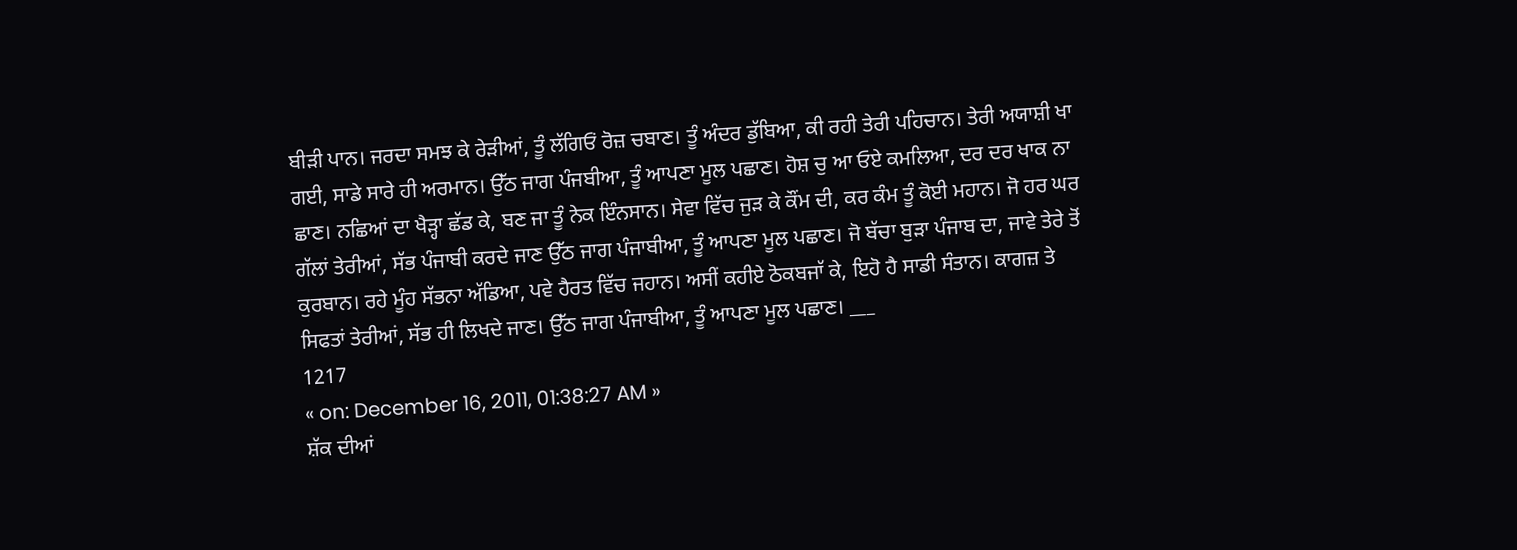ਬੀੜੀ ਪਾਨ। ਜਰਦਾ ਸਮਝ ਕੇ ਰੇੜੀਆਂ, ਤੂੰ ਲੱਗਿਓਂ ਰੋਜ਼ ਚਬਾਣ। ਤੂੰ ਅੰਦਰ ਡੁੱਬਿਆ, ਕੀ ਰਹੀ ਤੇਰੀ ਪਹਿਚਾਨ। ਤੇਰੀ ਅਯਾਸ਼ੀ ਖਾ ਗਈ, ਸਾਡੇ ਸਾਰੇ ਹੀ ਅਰਮਾਨ। ਉੱਠ ਜਾਗ ਪੰਜਬੀਆ, ਤੂੰ ਆਪਣਾ ਮੂਲ ਪਛਾਣ। ਹੋਸ਼ ਚੁ ਆ ਓਏ ਕਮਲਿਆ, ਦਰ ਦਰ ਖਾਕ ਨਾ ਛਾਣ। ਨਛਿਆਂ ਦਾ ਖੈੜ੍ਹਾ ਛੱਡ ਕੇ, ਬਣ ਜਾ ਤੂੰ ਨੇਕ ਇੰਨਸਾਨ। ਸੇਵਾ ਵਿੱਚ ਜੁੜ ਕੇ ਕੌਂਮ ਦੀ, ਕਰ ਕੰਮ ਤੂੰ ਕੋਈ ਮਹਾਨ। ਜੋ ਹਰ ਘਰ ਗੱਲਾਂ ਤੇਰੀਆਂ, ਸੱਭ ਪੰਜਾਬੀ ਕਰਦੇ ਜਾਣ ਉੱਠ ਜਾਗ ਪੰਜਾਬੀਆ, ਤੂੰ ਆਪਣਾ ਮੂਲ ਪਛਾਣ। ਜੋ ਬੱਚਾ ਬੁੜਾ ਪੰਜਾਬ ਦਾ, ਜਾਵੇ ਤੇਰੇ ਤੋਂ ਕੁਰਬਾਨ। ਰਹੇ ਮੂੰਹ ਸੱਭਨਾ ਅੱਡਿਆ, ਪਵੇ ਹੈਰਤ ਵਿੱਚ ਜਹਾਨ। ਅਸੀਂ ਕਹੀਏ ਠੋਕਬਜਾੱ ਕੇ, ਇਹੋ ਹੈ ਸਾਡੀ ਸੰਤਾਨ। ਕਾਗਜ਼ ਤੇ ਸਿਫਤਾਂ ਤੇਰੀਆਂ, ਸੱਭ ਹੀ ਲਿਖਦੇ ਜਾਣ। ਉੱਠ ਜਾਗ ਪੰਜਾਬੀਆ, ਤੂੰ ਆਪਣਾ ਮੂਲ ਪਛਾਣ। ___
1217
« on: December 16, 2011, 01:38:27 AM »
ਸ਼ੱਕ ਦੀਆਂ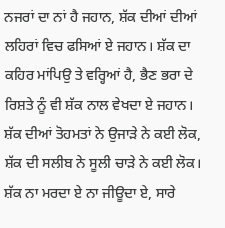ਨਜਰਾਂ ਦਾ ਨਾਂ ਹੈ ਜਹਾਨ, ਸ਼ੱਕ ਦੀਆਂ ਦੀਆਂ ਲਹਿਰਾਂ ਵਿਚ ਫਸਿਆਂ ਏ ਜਹਾਨ। ਸ਼ੱਕ ਦਾ ਕਹਿਰ ਮਾਂਪਿਉ ਤੇ ਵਰ੍ਹਿਆਂ ਹੈ, ਭੈਣ ਭਰਾ ਦੇ ਰਿਸ਼ਤੇ ਨੂੰ ਵੀ ਸ਼ੱਕ ਨਾਲ ਵੇਖਦਾ ਏ ਜਹਾਨ। ਸ਼ੱਕ ਦੀਆਂ ਤੋਹਮਤਾਂ ਨੇ ਉਜਾੜੇ ਨੇ ਕਈ ਲੋਕ, ਸ਼ੱਕ ਦੀ ਸਲੀਬ ਨੇ ਸੂਲੀ ਚਾੜੇ ਨੇ ਕਈ ਲੋਕ। ਸ਼ੱਕ ਨਾ ਮਰਦਾ ਏ ਨਾ ਜੀਊਦਾ ਏ, ਸਾਰੇ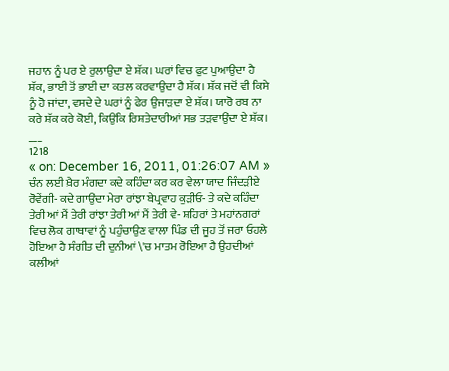ਜਹਾਨ ਨੂੰ ਪਰ ਏ ਰੁਲਾਉਦਾ ਏ ਸ਼ੱਕ। ਘਰਾਂ ਵਿਚ ਫੁਟ ਪੁਆਉਦਾ ਹੈ ਸ਼ੱਕ, ਭਾਈ ਤੋਂ ਭਾਈ ਦਾ ਕਤਲ ਕਰਵਾਉਦਾ ਹੈ ਸ਼ੱਕ। ਸ਼ੱਕ ਜਦੋਂ ਵੀ ਕਿਸੇ ਨੂੰ ਹੋ ਜਾਂਦਾ, ਵਸਦੇ ਦੇ ਘਰਾਂ ਨੂੰ ਫੇਰ ਉਜਾੜਦਾ ਏ ਸ਼ੱਕ। ਯਾਰੋ ਰਬ ਨਾ ਕਰੇ ਸ਼ੱਕ ਕਰੇ ਕੋਈ, ਕਿਉਂਕਿ ਰਿਸ਼ਤੇਦਾਰੀਆਂ ਸਭ ਤੜਵਾਉਂਦਾ ਏ ਸ਼ੱਕ। ___
1218
« on: December 16, 2011, 01:26:07 AM »
ਚੰਨ ਲਈ ਖ਼ੈਰ ਮੰਗਦਾ ਕਦੇ ਕਹਿੰਦਾ ਕਰ ਕਰ ਵੇਲਾ ਯਾਦ ਜਿੰਦੜੀਏ ਰੋਵੇਂਗੀ- ਕਦੇ ਗਾਉਂਦਾ ਮੇਰਾ ਰਾਂਝਾ ਬੇਪ੍ਰਵਾਹ ਕੁੜੀਓ- ਤੇ ਕਦੇ ਕਹਿੰਦਾ ਤੇਰੀ ਆਂ ਮੈਂ ਤੇਰੀ ਰਾਂਝਾ ਤੇਰੀ ਆਂ ਮੈਂ ਤੇਰੀ ਵੇ- ਸ਼ਹਿਰਾਂ ਤੇ ਮਹਾਂਨਗਰਾਂ ਵਿਚ ਲੋਕ ਗਾਥਾਵਾਂ ਨੂੰ ਪਹੁੰਚਾਉਣ ਵਾਲਾ ਪਿੰਡ ਦੀ ਜੂਹ ਤੋਂ ਜਰਾ ਓਹਲੇ ਹੋਇਆ ਹੈ ਸੰਗੀਤ ਦੀ ਦੁਨੀਆਂ \'ਚ ਮਾਤਮ ਰੋਇਆ ਹੈ ਉਹਦੀਆਂ ਕਲੀਆਂ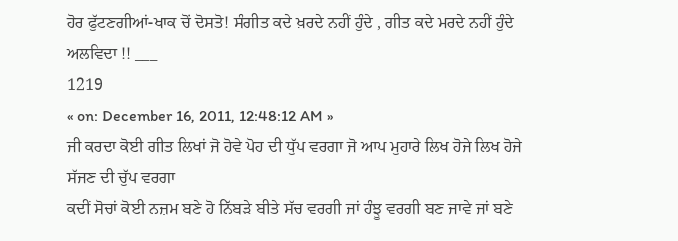ਹੋਰ ਫੁੱਟਣਗੀਆਂ-ਖਾਕ ਚੋਂ ਦੋਸਤੋ! ਸੰਗੀਤ ਕਦੇ ਖ਼ਰਦੇ ਨਹੀਂ ਹੁੰਦੇ , ਗੀਤ ਕਦੇ ਮਰਦੇ ਨਹੀਂ ਹੁੰਦੇ ਅਲਵਿਦਾ !! ___
1219
« on: December 16, 2011, 12:48:12 AM »
ਜੀ ਕਰਦਾ ਕੋਈ ਗੀਤ ਲਿਖਾਂ ਜੋ ਹੋਵੇ ਪੋਹ ਦੀ ਧੁੱਪ ਵਰਗਾ ਜੋ ਆਪ ਮੁਹਾਰੇ ਲਿਖ ਹੋਜੇ ਲਿਖ ਹੋਜੇ ਸੱਜਣ ਦੀ ਚੁੱਪ ਵਰਗਾ
ਕਦੀਂ ਸੋਚਾਂ ਕੋਈ ਨਜ਼ਮ ਬਣੇ ਹੋ ਨਿੱਬੜੇ ਬੀਤੇ ਸੱਚ ਵਰਗੀ ਜਾਂ ਹੰਝੂ ਵਰਗੀ ਬਣ ਜਾਵੇ ਜਾਂ ਬਣੇ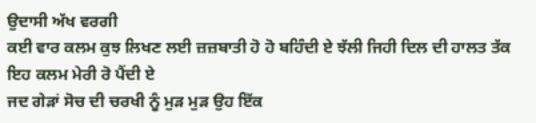ਉਦਾਸੀ ਅੱਖ ਵਰਗੀ
ਕਈ ਵਾਰ ਕਲਮ ਕੁਝ ਲਿਖਣ ਲਈ ਜ਼ਜ਼ਬਾਤੀ ਹੋ ਹੋ ਬਹਿੰਦੀ ਏ ਝੱਲੀ ਜਿਹੀ ਦਿਲ ਦੀ ਹਾਲਤ ਤੱਕ ਇਹ ਕਲਮ ਮੇਰੀ ਰੋ ਪੈਂਦੀ ਏ
ਜਦ ਗੇੜਾਂ ਸੋਚ ਦੀ ਚਰਖੀ ਨੂੰ ਮੁੜ ਮੁੜ ਉਹ ਇੱਕ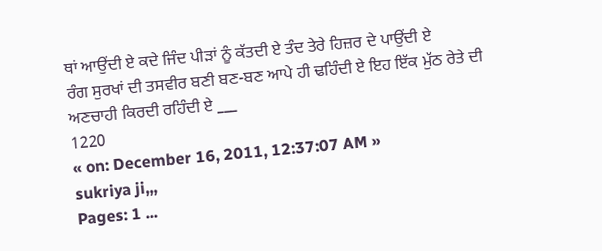ਥਾਂ ਆਉਂਦੀ ਏ ਕਦੇ ਜਿੰਦ ਪੀੜਾਂ ਨੂੰ ਕੱਤਦੀ ਏ ਤੰਦ ਤੇਰੇ ਹਿਜ਼ਰ ਦੇ ਪਾਉਂਦੀ ਏ
ਰੰਗ ਸੁਰਖਾਂ ਦੀ ਤਸਵੀਰ ਬਣੀ ਬਣ-ਬਣ ਆਪੇ ਹੀ ਢਹਿੰਦੀ ਏ ਇਹ ਇੱਕ ਮੁੱਠ ਰੇਤੇ ਦੀ ਅਣਚਾਹੀ ਕਿਰਦੀ ਰਹਿੰਦੀ ਏ ___
1220
« on: December 16, 2011, 12:37:07 AM »
sukriya ji,,,
Pages: 1 ...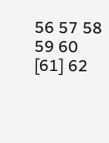56 57 58 59 60 [61] 62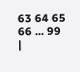63 64 65 66 ... 99
|